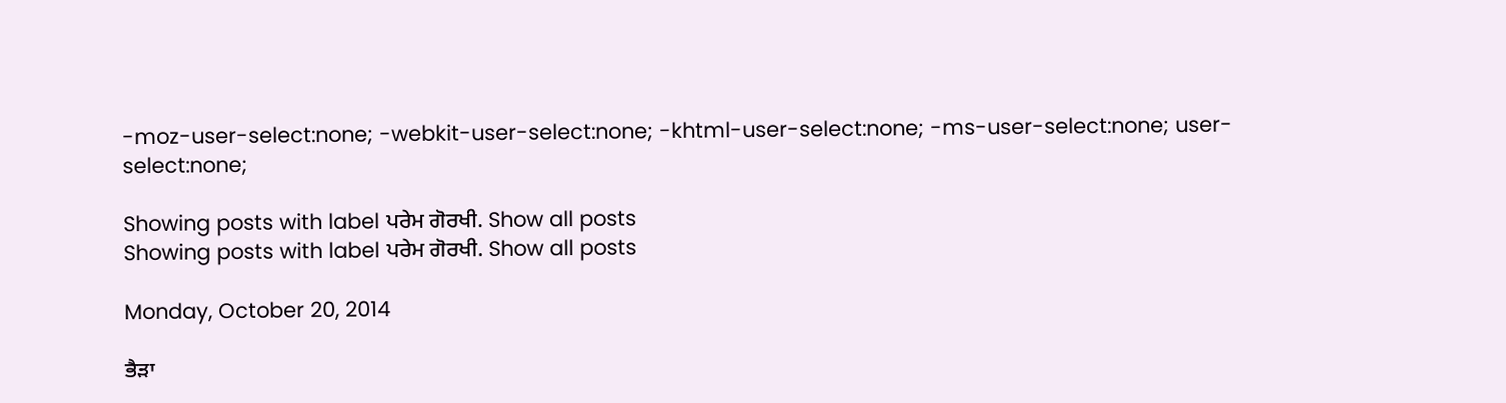-moz-user-select:none; -webkit-user-select:none; -khtml-user-select:none; -ms-user-select:none; user-select:none;

Showing posts with label ਪਰੇਮ ਗੋਰਖੀ. Show all posts
Showing posts with label ਪਰੇਮ ਗੋਰਖੀ. Show all posts

Monday, October 20, 2014

ਭੈੜਾ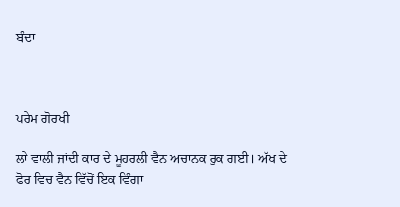ਬੰਦਾ



ਪਰੇਮ ਗੋਰਖੀ

ਲਾੇ ਵਾਲੀ ਜਾਂਦੀ ਕਾਰ ਦੇ ਮੂਹਰਲੀ ਵੈਨ ਅਚਾਨਕ ਰੁਕ ਗਈ। ਅੱਖ ਦੇ ਫੋਰ ਵਿਚ ਵੈਨ ਵਿੱਚੋਂ ਇਕ ਵਿੰਗਾ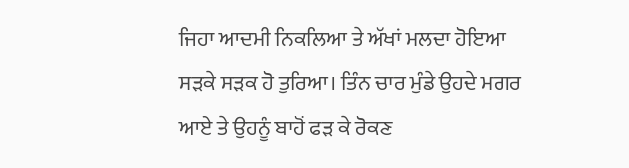ਜਿਹਾ ਆਦਮੀ ਨਿਕਲਿਆ ਤੇ ਅੱਖਾਂ ਮਲਦਾ ਹੋਇਆ ਸੜਕੇ ਸੜਕ ਹੋ ਤੁਰਿਆ। ਤਿੰਨ ਚਾਰ ਮੁੰਡੇ ਉਹਦੇ ਮਗਰ ਆਏ ਤੇ ਉਹਨੂੰ ਬਾਹੋਂ ਫੜ ਕੇ ਰੋਕਣ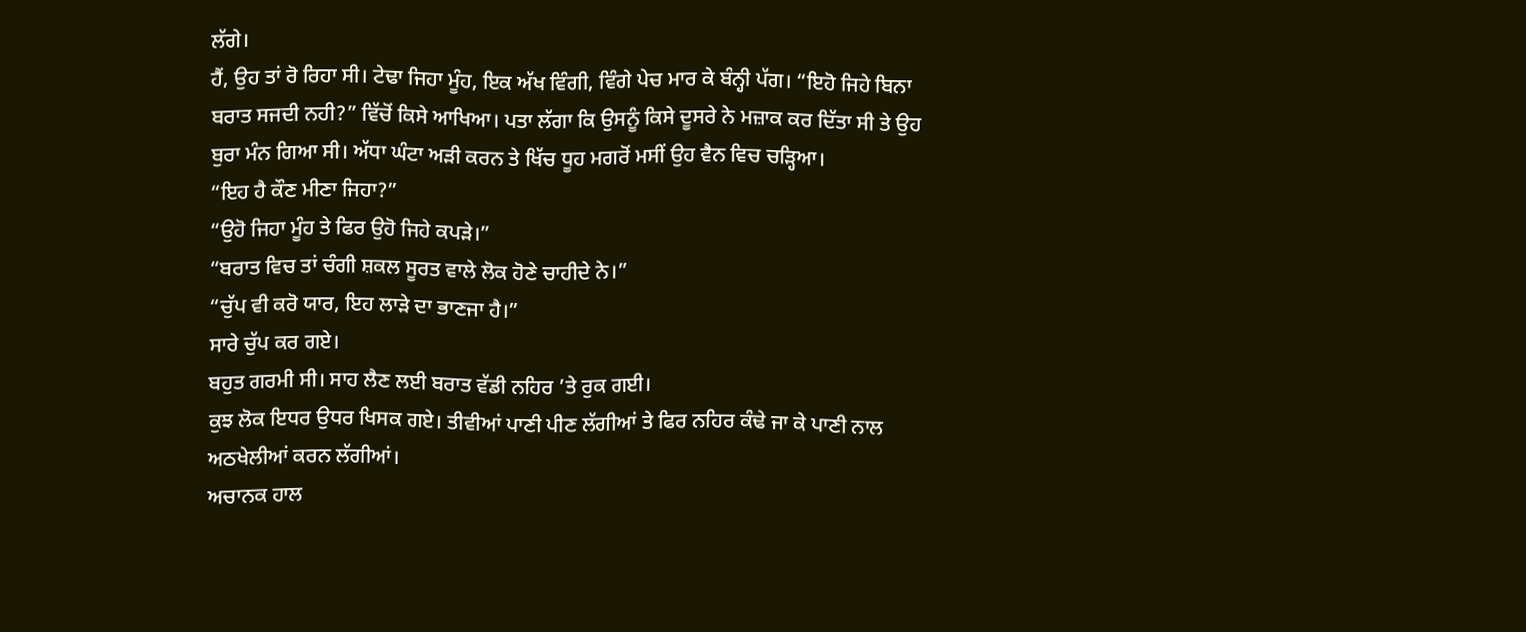ਲੱਗੇ।
ਹੈਂ, ਉਹ ਤਾਂ ਰੋ ਰਿਹਾ ਸੀ। ਟੇਢਾ ਜਿਹਾ ਮੂੰਹ, ਇਕ ਅੱਖ ਵਿੰਗੀ, ਵਿੰਗੇ ਪੇਚ ਮਾਰ ਕੇ ਬੰਨ੍ਹੀ ਪੱਗ। “ਇਹੋ ਜਿਹੇ ਬਿਨਾ ਬਰਾਤ ਸਜਦੀ ਨਹੀ?” ਵਿੱਚੋਂ ਕਿਸੇ ਆਖਿਆ। ਪਤਾ ਲੱਗਾ ਕਿ ਉਸਨੂੰ ਕਿਸੇ ਦੂਸਰੇ ਨੇ ਮਜ਼ਾਕ ਕਰ ਦਿੱਤਾ ਸੀ ਤੇ ਉਹ ਬੁਰਾ ਮੰਨ ਗਿਆ ਸੀ। ਅੱਧਾ ਘੰਟਾ ਅੜੀ ਕਰਨ ਤੇ ਖਿੱਚ ਧੂਹ ਮਗਰੋਂ ਮਸੀਂ ਉਹ ਵੈਨ ਵਿਚ ਚੜ੍ਹਿਆ।
“ਇਹ ਹੈ ਕੌਣ ਮੀਣਾ ਜਿਹਾ?”
“ਉਹੋ ਜਿਹਾ ਮੂੰਹ ਤੇ ਫਿਰ ਉਹੋ ਜਿਹੇ ਕਪੜੇ।”
“ਬਰਾਤ ਵਿਚ ਤਾਂ ਚੰਗੀ ਸ਼ਕਲ ਸੂਰਤ ਵਾਲੇ ਲੋਕ ਹੋਣੇ ਚਾਹੀਦੇ ਨੇ।”
“ਚੁੱਪ ਵੀ ਕਰੋ ਯਾਰ, ਇਹ ਲਾੜੇ ਦਾ ਭਾਣਜਾ ਹੈ।”
ਸਾਰੇ ਚੁੱਪ ਕਰ ਗਏ।
ਬਹੁਤ ਗਰਮੀ ਸੀ। ਸਾਹ ਲੈਣ ਲਈ ਬਰਾਤ ਵੱਡੀ ਨਹਿਰ ’ਤੇ ਰੁਕ ਗਈ।
ਕੁਝ ਲੋਕ ਇਧਰ ਉਧਰ ਖਿਸਕ ਗਏ। ਤੀਵੀਆਂ ਪਾਣੀ ਪੀਣ ਲੱਗੀਆਂ ਤੇ ਫਿਰ ਨਹਿਰ ਕੰਢੇ ਜਾ ਕੇ ਪਾਣੀ ਨਾਲ ਅਠਖੇਲੀਆਂ ਕਰਨ ਲੱਗੀਆਂ।
ਅਚਾਨਕ ਹਾਲ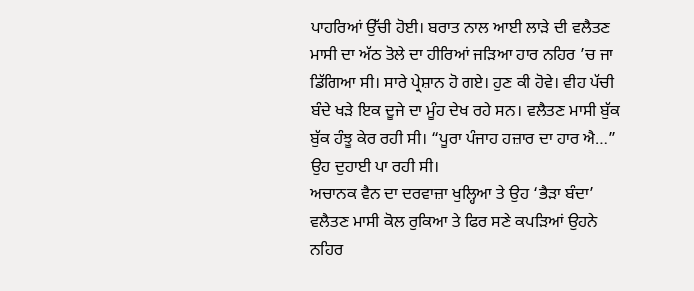ਪਾਹਰਿਆਂ ਉੱਚੀ ਹੋਈ। ਬਰਾਤ ਨਾਲ ਆਈ ਲਾੜੇ ਦੀ ਵਲੈਤਣ ਮਾਸੀ ਦਾ ਅੱਠ ਤੋਲੇ ਦਾ ਹੀਰਿਆਂ ਜੜਿਆ ਹਾਰ ਨਹਿਰ ’ਚ ਜਾ ਡਿੱਗਿਆ ਸੀ। ਸਾਰੇ ਪ੍ਰੇਸ਼ਾਨ ਹੋ ਗਏ। ਹੁਣ ਕੀ ਹੋਵੇ। ਵੀਹ ਪੱਚੀ ਬੰਦੇ ਖੜੇ ਇਕ ਦੂਜੇ ਦਾ ਮੂੰਹ ਦੇਖ ਰਹੇ ਸਨ। ਵਲੈਤਣ ਮਾਸੀ ਬੁੱਕ ਬੁੱਕ ਹੰਝੂ ਕੇਰ ਰਹੀ ਸੀ। “ਪੂਰਾ ਪੰਜਾਹ ਹਜ਼ਾਰ ਦਾ ਹਾਰ ਐ…” ਉਹ ਦੁਹਾਈ ਪਾ ਰਹੀ ਸੀ।
ਅਚਾਨਕ ਵੈਨ ਦਾ ਦਰਵਾਜ਼ਾ ਖੁਲ੍ਹਿਆ ਤੇ ਉਹ ‘ਭੈੜਾ ਬੰਦਾ’ ਵਲੈਤਣ ਮਾਸੀ ਕੋਲ ਰੁਕਿਆ ਤੇ ਫਿਰ ਸਣੇ ਕਪੜਿਆਂ ਉਹਨੇ ਨਹਿਰ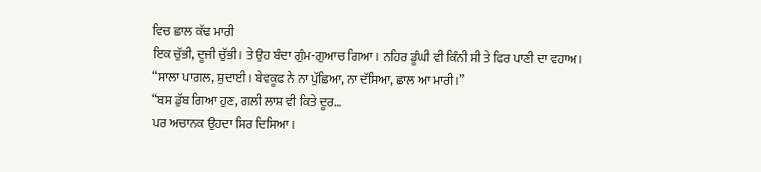ਵਿਚ ਛਾਲ ਕੱਢ ਮਾਰੀ
ਇਕ ਚੁੱਭੀ, ਦੂਜੀ ਚੁੱਭੀ। ਤੇ ਉਹ ਬੰਦਾ ਗੁੰਮ-ਗੁਆਚ ਗਿਆ। ਨਹਿਰ ਡੂੰਘੀ ਵੀ ਕਿੰਨੀ ਸੀ ਤੇ ਫਿਰ ਪਾਣੀ ਦਾ ਵਹਾਅ।
“ਸਾਲਾ ਪਾਗਲ, ਸ਼ੁਦਾਈ। ਬੇਵਕੂਫ ਨੇ ਨਾ ਪੁੱਛਿਆ, ਨਾ ਦੱਸਿਆ, ਛਾਲ ਆ ਮਾਰੀ।”
“ਬਸ ਡੁੱਬ ਗਿਆ ਹੁਣ, ਗਲੀ ਲਾਸ਼ ਵੀ ਕਿਤੇ ਦੂਰ…
ਪਰ ਅਚਾਨਕ ਉਹਦਾ ਸਿਰ ਦਿਸਿਆ।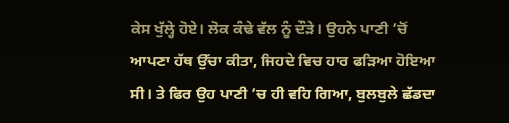ਕੇਸ ਖੁੱਲ੍ਹੇ ਹੋਏ। ਲੋਕ ਕੰਢੇ ਵੱਲ ਨੂੰ ਦੌੜੇ। ਉਹਨੇ ਪਾਣੀ ’ਚੋਂ ਆਪਣਾ ਹੱਥ ਉੱਚਾ ਕੀਤਾ, ਜਿਹਦੇ ਵਿਚ ਹਾਰ ਫੜਿਆ ਹੋਇਆ ਸੀ। ਤੇ ਫਿਰ ਉਹ ਪਾਣੀ ’ਚ ਹੀ ਵਹਿ ਗਿਆ, ਬੁਲਬੁਲੇ ਛੱਡਦਾ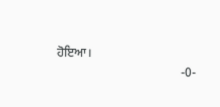ਹੋਇਆ।
                                        -0-